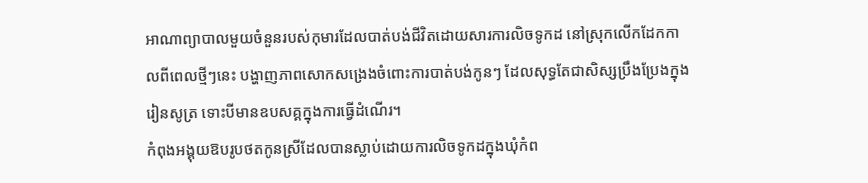អាណាព្យាបាលមួយចំនួនរបស់កុមារដែលបាត់បង់ជីវិតដោយសារការលិចទូកដ នៅស្រុកលើកដែកកាលពីពេលថ្មីៗនេះ បង្ហាញភាពសោកសង្រេងចំពោះការបាត់បង់កូនៗ ដែលសុទ្ធតែជាសិស្សប្រឹងប្រែងក្នុងរៀនសូត្រ ទោះបីមានឧបសគ្គក្នុងការធ្វើដំណើរ។
កំពុងអង្គុយឱបរូបថតកូនស្រីដែលបានស្លាប់ដោយការលិចទូកដក្នុងឃុំកំព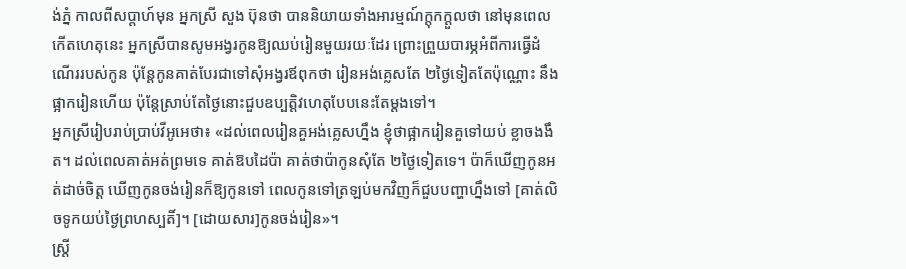ង់ភ្នំ កាលពីសប្តាហ៍មុន អ្នកស្រី សួង ប៊ុនថា បាននិយាយទាំងអារម្មណ៍ក្តុកក្តួលថា នៅមុនពេលកើតហេតុនេះ អ្នកស្រីបានសូមអង្វរកូនឱ្យឈប់រៀនមួយរយៈដែរ ព្រោះព្រួយបារម្ភអំពីការធ្វើដំណើររបស់កូន ប៉ុន្តែកូនគាត់បែរជាទៅសុំអង្វរឪពុកថា រៀនអង់គ្លេសតែ ២ថ្ងៃទៀតតែប៉ុណ្ណោះ នឹងផ្អាករៀនហើយ ប៉ុន្តែស្រាប់តែថ្ងៃនោះជួបឧប្បត្តិវហេតុបែបនេះតែម្តងទៅ។
អ្នកស្រីរៀបរាប់ប្រាប់វីអូអេថា៖ «ដល់ពេលរៀនគួអង់គ្លេសហ្នឹង ខ្ញុំថាផ្អាករៀនគួទៅយប់ ខ្លាចងងឹត។ ដល់ពេលគាត់អត់ព្រមទេ គាត់ឱបដៃប៉ា គាត់ថាប៉ាកូនសុំតែ ២ថ្ងៃទៀតទេ។ ប៉ាក៏ឃើញកូនអត់ដាច់ចិត្ត ឃើញកូនចង់រៀនក៏ឱ្យកូនទៅ ពេលកូនទៅត្រឡប់មកវិញក៏ជួបបញ្ហាហ្នឹងទៅ [គាត់លិចទូកយប់ថ្ងៃព្រហស្បតិ៍]។ [ដោយសារ]កូនចង់រៀន»។
ស្ត្រី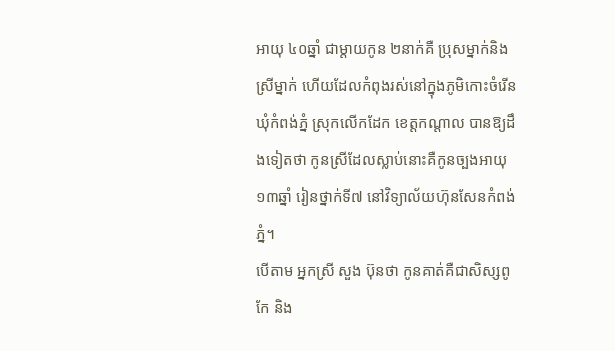អាយុ ៤០ឆ្នាំ ជាម្តាយកូន ២នាក់គឺ ប្រុសម្នាក់និងស្រីម្នាក់ ហើយដែលកំពុងរស់នៅក្នុងភូមិកោះចំរើន ឃុំកំពង់ភ្នំ ស្រុកលើកដែក ខេត្តកណ្តាល បានឱ្យដឹងទៀតថា កូនស្រីដែលស្លាប់នោះគឺកូនច្បងអាយុ ១៣ឆ្នាំ រៀនថ្នាក់ទី៧ នៅវិទ្យាល័យហ៊ុនសែនកំពង់ភ្នំ។
បើតាម អ្នកស្រី សួង ប៊ុនថា កូនគាត់គឺជាសិស្សពូកែ និង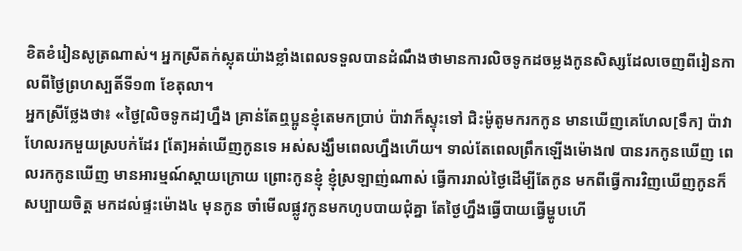ខិតខំរៀនសូត្រណាស់។ អ្នកស្រីតក់ស្លុតយ៉ាងខ្លាំងពេលទទួលបានដំណឹងថាមានការលិចទូកដចម្លងកូនសិស្សដែលចេញពីរៀនកាលពីថ្ងៃព្រហស្បតិ៍ទី១៣ ខែតុលា។
អ្នកស្រីថ្លែងថា៖ «ថ្ងៃ[លិចទូកដ]ហ្នឹង គ្រាន់តែឮប្អូនខ្ញុំតេមកប្រាប់ ប៉ាវាក៏ស្ទុះទៅ ជិះម៉ូតូមករកកូន មានឃើញគេហែល[ទឹក] ប៉ាវាហែលរកមួយស្របក់ដែរ [តែ]អត់ឃើញកូនទេ អស់សង្ឃឹមពេលហ្នឹងហើយ។ ទាល់តែពេលព្រឹកឡើងម៉ោង៧ បានរកកូនឃើញ ពេលរកកូនឃើញ មានអារម្មណ៍ស្តាយក្រោយ ព្រោះកូនខ្ញុំ ខ្ញុំស្រឡាញ់ណាស់ ធ្វើការរាល់ថ្ងៃដើម្បីតែកូន មកពីធ្វើការវិញឃើញកូនក៏សប្បាយចិត្ត មកដល់ផ្ទះម៉ោង៤ មុនកូន ចាំមើលផ្លូវកូនមកហូបបាយជុំគ្នា តែថ្ងៃហ្នឹងធ្វើបាយធ្វើម្ហូបហើ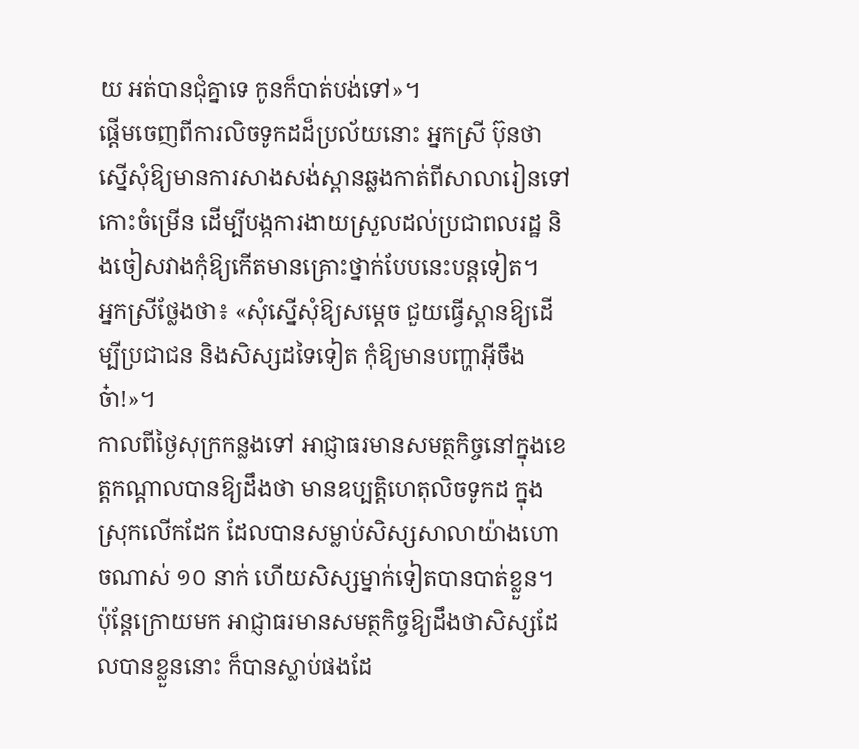យ អត់បានជុំគ្នាទេ កូនក៏បាត់បង់ទៅ»។
ផ្តើមចេញពីការលិចទូកដដ៏ប្រល័យនោះ អ្នកស្រី ប៊ុនថា ស្នើសុំឱ្យមានការសាងសង់ស្ពានឆ្លងកាត់ពីសាលារៀនទៅកោះចំម្រើន ដើម្បីបង្កការងាយស្រួលដល់ប្រជាពលរដ្ឋ និងចៀសវាងកុំឱ្យកើតមានគ្រោះថ្នាក់បែបនេះបន្តទៀត។
អ្នកស្រីថ្លែងថា៖ «សុំស្នើសុំឱ្យសម្តេច ជួយធ្វើស្ពានឱ្យដើម្បីប្រជាជន និងសិស្សដទៃទៀត កុំឱ្យមានបញ្ហាអ៊ីចឹង ច៎ា!»។
កាលពីថ្ងៃសុក្រកន្លងទៅ អាជ្ញាធរមានសមត្ថកិច្ចនៅក្នុងខេត្តកណ្តាលបានឱ្យដឹងថា មានឧប្បតិ្តហេតុលិចទូកដ ក្នុងស្រុកលើកដែក ដែលបានសម្លាប់សិស្សសាលាយ៉ាងហោចណាស់ ១០ នាក់ ហើយសិស្សម្នាក់ទៀតបានបាត់ខ្លួន។ ប៉ុន្តែក្រោយមក អាជ្ញាធរមានសមត្ថកិច្ចឱ្យដឹងថាសិស្សដែលបានខ្លួននោះ ក៏បានស្លាប់ផងដែ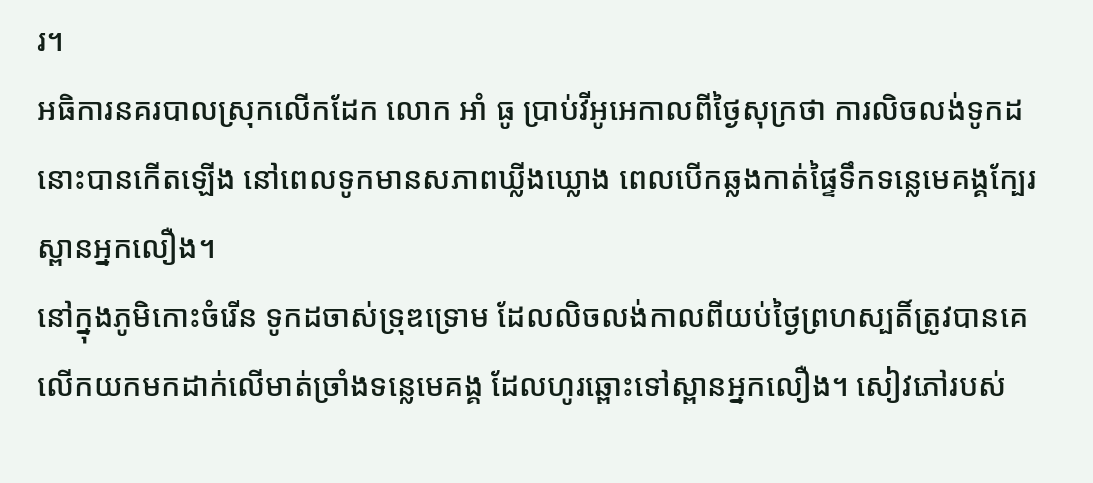រ។
អធិការនគរបាលស្រុកលើកដែក លោក អាំ ធូ ប្រាប់វីអូអេកាលពីថ្ងៃសុក្រថា ការលិចលង់ទូកដនោះបានកើតឡើង នៅពេលទូកមានសភាពឃ្លីងឃ្លោង ពេលបើកឆ្លងកាត់ផ្ទៃទឹកទន្លេមេគង្គក្បែរស្ពានអ្នកលឿង។
នៅក្នុងភូមិកោះចំរើន ទូកដចាស់ទ្រុឌទ្រោម ដែលលិចលង់កាលពីយប់ថ្ងៃព្រហស្បតិ៍ត្រូវបានគេលើកយកមកដាក់លើមាត់ច្រាំងទន្លេមេគង្គ ដែលហូរឆ្ពោះទៅស្ពានអ្នកលឿង។ សៀវភៅរបស់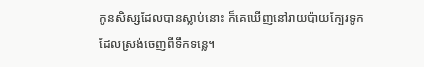កូនសិស្សដែលបានស្លាប់នោះ ក៏គេឃើញនៅរាយប៉ាយក្បែរទូកដែលស្រង់ចេញពីទឹកទន្លេ។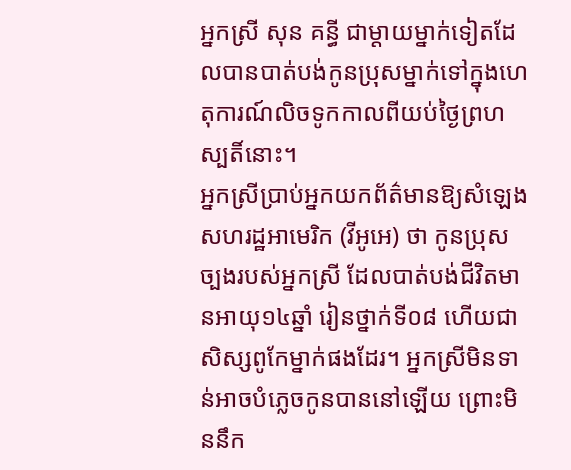អ្នកស្រី សុន គន្ធី ជាម្តាយម្នាក់ទៀតដែលបានបាត់បង់កូនប្រុសម្នាក់ទៅក្នុងហេតុការណ៍លិចទូកកាលពីយប់ថ្ងៃព្រហស្បតិ៍នោះ។
អ្នកស្រីប្រាប់អ្នកយកព័ត៌មានឱ្យសំឡេងសហរដ្ឋអាមេរិក (វីអូអេ) ថា កូនប្រុសច្បងរបស់អ្នកស្រី ដែលបាត់បង់ជីវិតមានអាយុ១៤ឆ្នាំ រៀនថ្នាក់ទី០៨ ហើយជាសិស្សពូកែម្នាក់ផងដែរ។ អ្នកស្រីមិនទាន់អាចបំភ្លេចកូនបាននៅឡើយ ព្រោះមិននឹក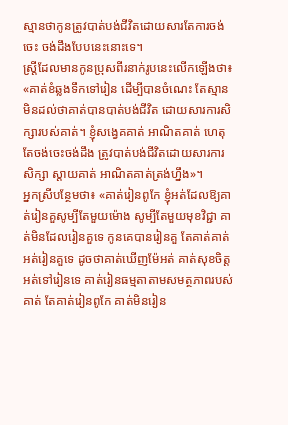ស្មានថាកូនត្រូវបាត់បង់ជីវិតដោយសារតែការចង់ចេះ ចង់ដឹងបែបនេះនោះទេ។
ស្រ្តីដែលមានកូនប្រុសពីរនាក់រូបនេះលើកឡើងថា៖ «គាត់ខំឆ្លងទឹកទៅរៀន ដើម្បីបានចំណេះ តែស្មានមិនដល់ថាគាត់បានបាត់បង់ជីវិត ដោយសារការសិក្សារបស់គាត់។ ខ្ញុំសង្វេគគាត់ អាណិតគាត់ ហេតុតែចង់ចេះចង់ដឹង ត្រូវបាត់បង់ជីវិតដោយសារការសិក្សា ស្តាយគាត់ អាណិតគាត់ត្រង់ហ្នឹង»។
អ្នកស្រីបន្ថែមថា៖ «គាត់រៀនពូកែ ខ្ញុំអត់ដែលឱ្យគាត់រៀនគួសូម្បីតែមួយម៉ោង សូម្បីតែមួយមុខវិជ្ជា គាត់មិនដែលរៀនគួទេ កូនគេបានរៀនគួ តែគាត់គាត់អត់រៀនគួទេ ដូចថាគាត់ឃើញម៉ែអត់ គាត់សុខចិត្តអត់ទៅរៀនទេ គាត់រៀនធម្មតាតាមសមត្ថភាពរបស់គាត់ តែគាត់រៀនពូកែ គាត់មិនរៀន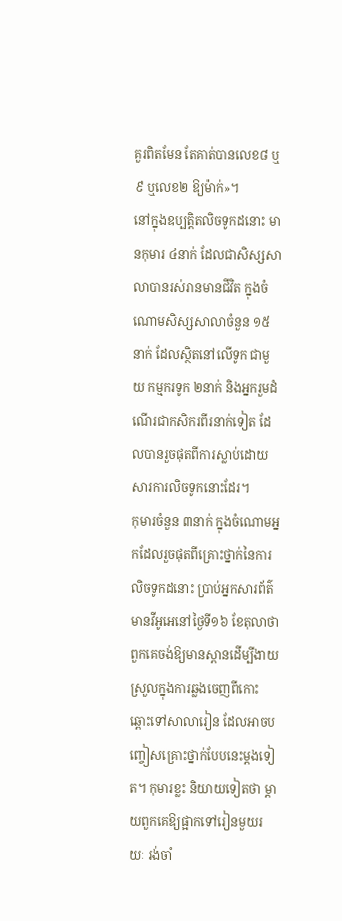គួរពិតមែន តែគាត់បានលេខ៨ ឬ៩ ឬលេខ២ ឱ្យម៉ាក់»។
នៅក្នុងឧប្បត្តិតលិចទូកដនោះ មានកុមារ ៤នាក់ ដែលជាសិស្សសាលាបានរស់រានមានជីវិត ក្នុងចំណោមសិស្សសាលាចំនួន ១៥នាក់ ដែលស្ថិតនៅលើទូក ជាមួយ កម្មករទូក ២នាក់ និងអ្នករួមដំណើរជាកសិករពីរនាក់ទៀត ដែលបានរួចផុតពីការស្លាប់ដោយសារការលិចទូកនោះដែរ។
កុមារចំនួន ៣នាក់ ក្នុងចំណោមអ្នកដែលរួចផុតពីគ្រោះថ្នាក់នៃការលិចទូកដនោះ ប្រាប់អ្នកសារព័ត៌មានវីអូអេនៅថ្ងៃទី១៦ ខែតុលាថា ពួកគេចង់ឱ្យមានស្ពានដើម្បីងាយស្រួលក្នុងការឆ្លងចេញពីកោះឆ្ពោះទៅសាលារៀន ដែលអាចបញ្ចៀសគ្រោះថ្នាក់បែបនេះម្តងទៀត។ កុមារខ្លះ និយាយទៀតថា ម្តាយពួកគេឱ្យផ្អាកទៅរៀនមួយរយៈ រង់ចាំ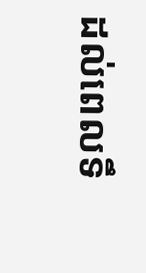ដល់ពេលទឹ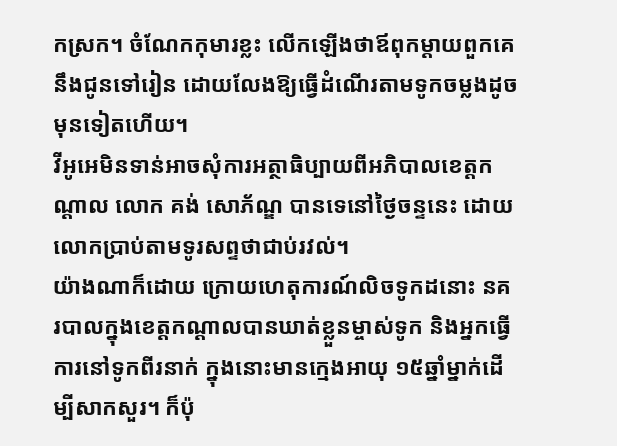កស្រក។ ចំណែកកុមារខ្លះ លើកឡើងថាឪពុកម្តាយពួកគេ នឹងជូនទៅរៀន ដោយលែងឱ្យធ្វើដំណើរតាមទូកចម្លងដូចមុនទៀតហើយ។
វីអូអេមិនទាន់អាចសុំការអត្ថាធិប្បាយពីអភិបាលខេត្តកណ្តាល លោក គង់ សោភ័ណ្ឌ បានទេនៅថ្ងៃចន្ទនេះ ដោយលោកប្រាប់តាមទូរសព្ទថាជាប់រវល់។
យ៉ាងណាក៏ដោយ ក្រោយហេតុការណ៍លិចទូកដនោះ នគរបាលក្នុងខេត្តកណ្តាលបានឃាត់ខ្លួនម្ចាស់ទូក និងអ្នកធ្វើការនៅទូកពីរនាក់ ក្នុងនោះមានក្មេងអាយុ ១៥ឆ្នាំម្នាក់ដើម្បីសាកសួរ។ ក៏ប៉ុ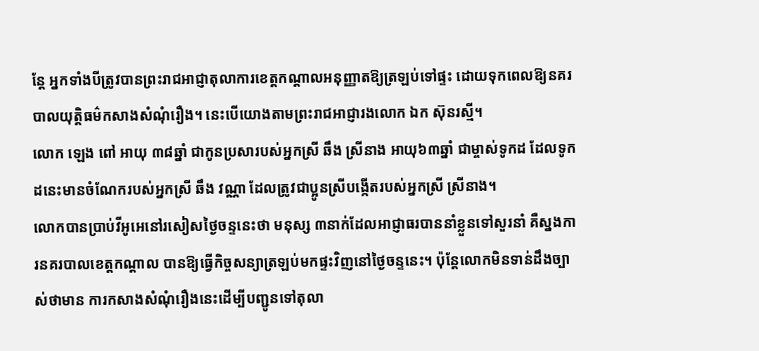ន្តែ អ្នកទាំងបីត្រូវបានព្រះរាជអាជ្ញាតុលាការខេត្តកណ្តាលអនុញ្ញាតឱ្យត្រឡប់ទៅផ្ទះ ដោយទុកពេលឱ្យនគរបាលយុត្តិធម៌កសាងសំណុំរឿង។ នេះបើយោងតាមព្រះរាជអាជ្ញារងលោក ឯក ស៊ុនរស្មី។
លោក ឡេង ពៅ អាយុ ៣៨ឆ្នាំ ជាកូនប្រសារបស់អ្នកស្រី ឆឹង ស្រីនាង អាយុ៦៣ឆ្នាំ ជាម្ចាស់ទូកដ ដែលទូកដនេះមានចំណែករបស់អ្នកស្រី ឆឹង វណ្ណា ដែលត្រូវជាប្អូនស្រីបង្កើតរបស់អ្នកស្រី ស្រីនាង។
លោកបានប្រាប់វីអូអេនៅរសៀសថ្ងៃចន្ទនេះថា មនុស្ស ៣នាក់ដែលអាជ្ញាធរបាននាំខ្លួនទៅសួរនាំ គឺស្នងការនគរបាលខេត្តកណ្តាល បានឱ្យធ្វើកិច្ចសន្យាត្រឡប់មកផ្ទះវិញនៅថ្ងៃចន្ទនេះ។ ប៉ុន្តែលោកមិនទាន់ដឹងច្បាស់ថាមាន ការកសាងសំណុំរឿងនេះដើម្បីបញ្ជូនទៅតុលា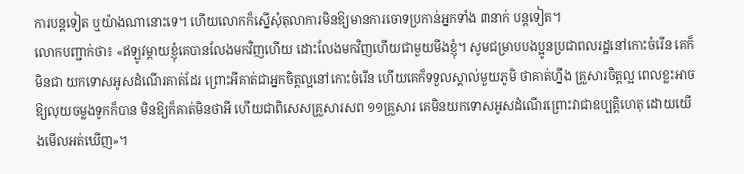ការបន្តទៀត ឬយ៉ាងណានោះទេ។ ហើយលោកក៏ស្នើសុំតុលាការមិនឱ្យមានការចោទប្រកាន់អ្នកទាំង ៣នាក់ បន្តទៀត។
លោកបញ្ជាក់ថា៖ «ឥឡូវម្តាយខ្ញុំគេបានលែងមកវិញហើយ ដោះលែងមកវិញហើយជាមួយមីងខ្ញុំ។ សូមជម្រាបបងប្អូនប្រជាពលរដ្ឋនៅកោះចំរើន គេក៏មិនជា យកទោសអូសដំណើរគាត់ដែរ ព្រោះអីគាត់ជាអ្នកចិត្តល្អនៅកោះចំរើន ហើយគេក៏ទទួលស្គាល់មួយភូមិ ថាគាត់ហ្នឹង គ្រួសារចិត្តល្អ ពេលខ្លះអាចឱ្យលុយចម្លងទូកក៏បាន មិនឱ្យក៏គាត់មិនថាអី ហើយជាពិសេសគ្រួសារសព ១១គ្រួសារ គេមិនយកទោសអូសដំណើរព្រោះវាជាឧប្បត្តិហេតុ ដោយយើងមើលអត់ឃើញ»។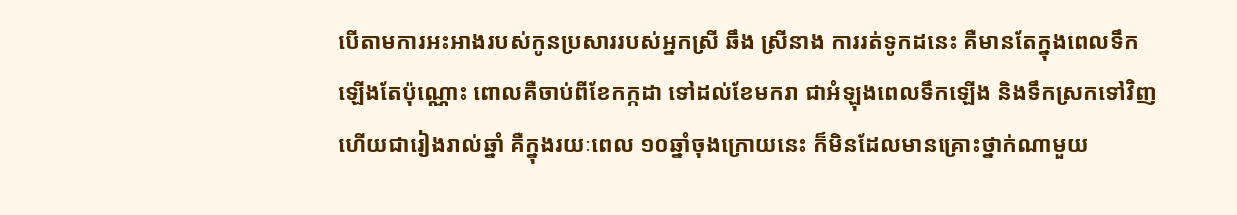បើតាមការអះអាងរបស់កូនប្រសាររបស់អ្នកស្រី ឆឹង ស្រីនាង ការរត់ទូកដនេះ គឺមានតែក្នុងពេលទឹកឡើងតែប៉ុណ្ណោះ ពោលគឺចាប់ពីខែកក្កដា ទៅដល់ខែមករា ជាអំឡុងពេលទឹកឡើង និងទឹកស្រកទៅវិញ ហើយជារៀងរាល់ឆ្នាំ គឺក្នុងរយៈពេល ១០ឆ្នាំចុងក្រោយនេះ ក៏មិនដែលមានគ្រោះថ្នាក់ណាមួយ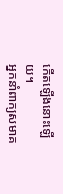កើតឡើងនោះឡើយ។
អ្នកនាំពាក្យសមាគ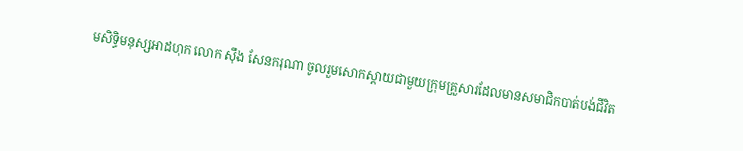មសិទ្ធិមនុស្សអាដហុក លោក ស៊ឹង សែនករុណា ចូលរួមសោកស្តាយជាមួយក្រុមគ្រួសារដែលមានសមាជិកបាត់បង់ជីវិត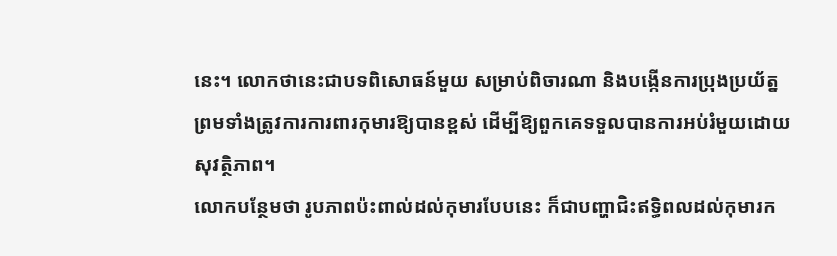នេះ។ លោកថានេះជាបទពិសោធន៍មួយ សម្រាប់ពិចារណា និងបង្កើនការប្រុងប្រយ័ត្ន ព្រមទាំងត្រូវការការពារកុមារឱ្យបានខ្ពស់ ដើម្បីឱ្យពួកគេទទួលបានការអប់រំមួយដោយសុវត្ថិភាព។
លោកបន្ថែមថា រូបភាពប៉ះពាល់ដល់កុមារបែបនេះ ក៏ជាបញ្ហាជិះឥទ្ធិពលដល់កុមារក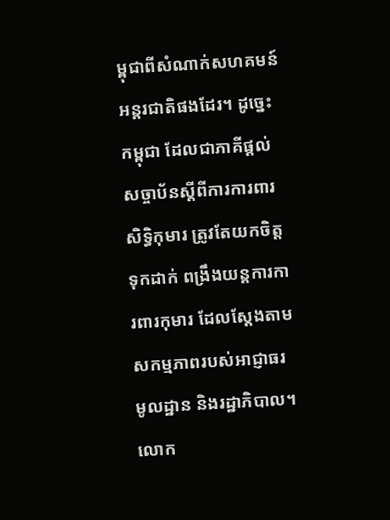ម្ពុជាពីសំណាក់សហគមន៍អន្តរជាតិផងដែរ។ ដូច្នេះកម្ពុជា ដែលជាភាគីផ្តល់សច្ចាប័នស្តីពីការការពារសិទ្ធិកុមារ ត្រូវតែយកចិត្តទុកដាក់ ពង្រឹងយន្តការការពារកុមារ ដែលស្តែងតាមសកម្មភាពរបស់អាជ្ញាធរមូលដ្ឋាន និងរដ្ឋាភិបាល។
លោក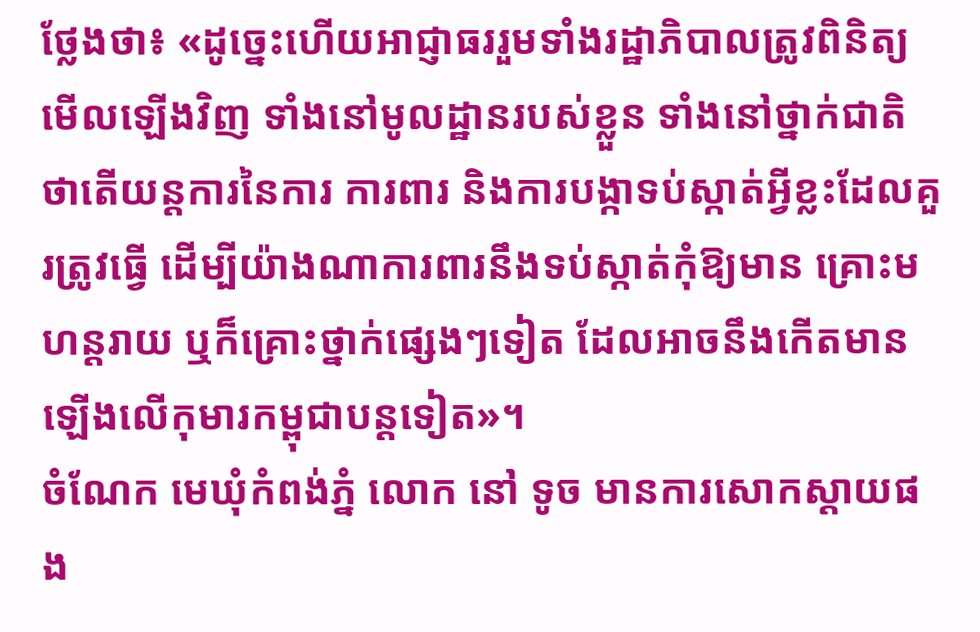ថ្លែងថា៖ «ដូច្នេះហើយអាជ្ញាធររួមទាំងរដ្ឋាភិបាលត្រូវពិនិត្យមើលឡើងវិញ ទាំងនៅមូលដ្ឋានរបស់ខ្លួន ទាំងនៅថ្នាក់ជាតិ ថាតើយន្តការនៃការ ការពារ និងការបង្កាទប់ស្កាត់អ្វីខ្លះដែលគួរត្រូវធ្វើ ដើម្បីយ៉ាងណាការពារនឹងទប់ស្កាត់កុំឱ្យមាន គ្រោះមហន្តរាយ ឬក៏គ្រោះថ្នាក់ផ្សេងៗទៀត ដែលអាចនឹងកើតមានឡើងលើកុមារកម្ពុជាបន្តទៀត»។
ចំណែក មេឃុំកំពង់ភ្នំ លោក នៅ ទូច មានការសោកស្តាយផង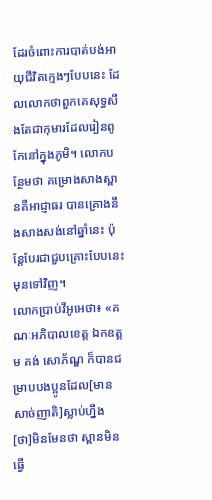ដែរចំពោះការបាត់បង់អាយុជីវិតក្មេងៗបែបនេះ ដែលលោកថាពួកគេសុទ្ធសឹងតែជាកុមារដែលរៀនពូកែនៅក្នុងភូមិ។ លោកបន្ថែមថា គម្រោងសាងស្ពានគឺអាជ្ញាធរ បានគ្រោងនឹងសាងសង់នៅឆ្នាំនេះ ប៉ុន្តែបែរជាជួបគ្រោះបែបនេះមុនទៅវិញ។
លោកប្រាប់វីអូអេថា៖ «គណៈអភិបាលខេត្ត ឯកឧត្តម គង់ សោភ័ណ្ឌ ក៏បានជម្រាបបងប្អូនដែល[មានសាច់ញាតិ]ស្លាប់ហ្នឹង [ថា]មិនមែនថា ស្ពានមិនធ្វើ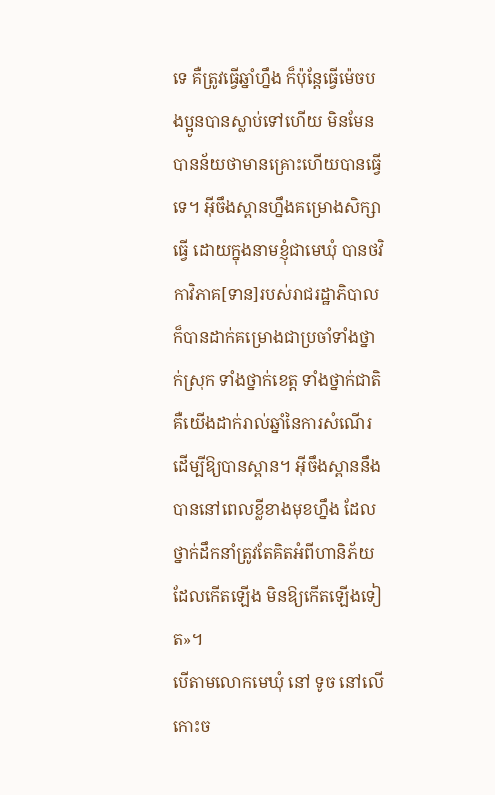ទេ គឺត្រូវធ្វើឆ្នាំហ្នឹង ក៏ប៉ុន្តែធ្វើម៉េចបងប្អូនបានស្លាប់ទៅហើយ មិនមែនបានន័យថាមានគ្រោះហើយបានធ្វើទេ។ អ៊ីចឹងស្ពានហ្នឹងគម្រោងសិក្សាធ្វើ ដោយក្នុងនាមខ្ញុំជាមេឃុំ បានថវិកាវិភាគ[ទាន]របស់រាជរដ្ឋាភិបាល ក៏បានដាក់គម្រោងជាប្រចាំទាំងថ្នាក់ស្រុក ទាំងថ្នាក់ខេត្ត ទាំងថ្នាក់ជាតិ គឺយើងដាក់រាល់ឆ្នាំនៃការសំណើរដើម្បីឱ្យបានស្ពាន។ អ៊ីចឹងស្ពាននឹងបាននៅពេលខ្លីខាងមុខហ្នឹង ដែលថ្នាក់ដឹកនាំត្រូវតែគិតអំពីហានិភ័យដែលកើតឡើង មិនឱ្យកើតឡើងទៀត»។
បើតាមលោកមេឃុំ នៅ ទូច នៅលើកោះច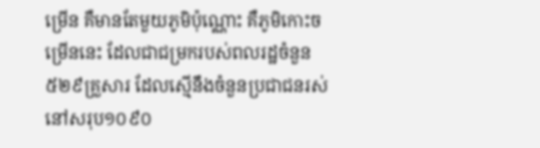ម្រើន គឺមានតែមួយភូមិប៉ុណ្ណោះ គឺភូមិកោះចម្រើននេះ ដែលជាជម្រករបស់ពលរដ្ឋចំនួន៥២៩គ្រួសារ ដែលស្មើនឹងចំនួនប្រជាជនរស់នៅសរុប១០៩០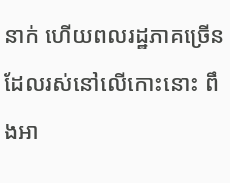នាក់ ហើយពលរដ្ឋភាគច្រើនដែលរស់នៅលើកោះនោះ ពឹងអា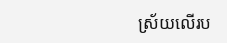ស្រ័យលើរប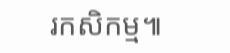រកសិកម្ម៕